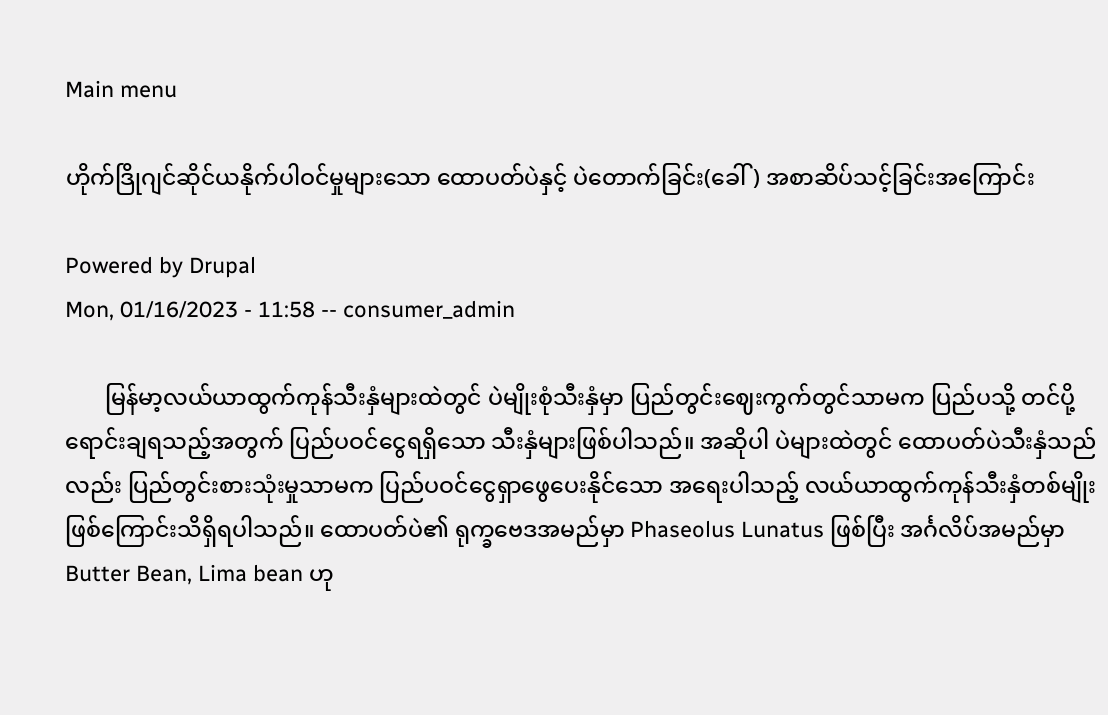Main menu

ဟိုက်ဒြိုဂျင်ဆိုင်ယနိုက်ပါဝင်မှုများသော ထောပတ်ပဲနှင့် ပဲတောက်ခြင်း(ခေါ်) အစာဆိပ်သင့်ခြင်းအကြောင်း

Powered by Drupal
Mon, 01/16/2023 - 11:58 -- consumer_admin

       မြန်မာ့လယ်ယာထွက်ကုန်သီးနှံများထဲတွင် ပဲမျိုးစုံသီးနှံမှာ ပြည်တွင်းဈေးကွက်တွင်သာမက ပြည်ပသို့ တင်ပို့ရောင်းချရသည့်အတွက် ပြည်ပဝင်ငွေရရှိသော သီးနှံများဖြစ်ပါသည်။ အဆိုပါ ပဲများထဲတွင် ထောပတ်ပဲသီးနှံသည်လည်း ပြည်တွင်းစားသုံးမှုသာမက ပြည်ပဝင်ငွေရှာဖွေပေးနိုင်သော အရေးပါသည့် လယ်ယာထွက်ကုန်သီးနှံတစ်မျိုးဖြစ်ကြောင်းသိရှိရပါသည်။ ထောပတ်ပဲ၏ ရုက္ခဗေဒအမည်မှာ Phaseolus Lunatus ဖြစ်ပြီး အင်္ဂလိပ်အမည်မှာ Butter Bean, Lima bean ဟု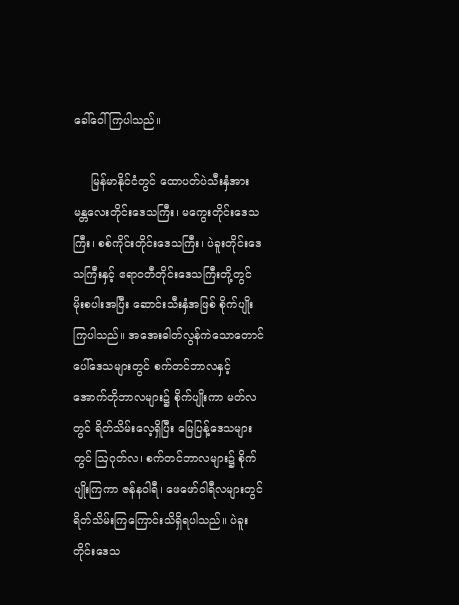ခေါ်ဝေါ်ကြပါသည်။

     မြန်မာနိုင်ငံတွင် ထောပတ်ပဲသီးနှံအား မန္တလေးတိုင်းဒေသကြီး၊ မကွေးတိုင်းဒေသကြီး၊ စစ်ကိုင်းတိုင်းဒေသကြီး၊ ပဲခူးတိုင်းဒေသကြီးနှင့် ဧရာဝတီတိုင်းဒေသကြီးတို့တွင် မိုးစပါးအပြီး ဆောင်းသီးနှံအဖြစ် စိုက်ပျိုးကြပါသည်။ အအေးဓါတ်လွန်ကဲသောတောင်ပေါ်ဒေသများတွင် စက်တင်ဘာလနှင့် အောက်တိုဘာလများ၌ စိုက်ပျိုးကာ မတ်လတွင် ရိတ်သိမ်းလေ့ရှိပြီး မြေပြန့်ဒေသများတွင် ဩဂုတ်လ၊ စက်တင်ဘာလများ၌ စိုက်ပျိုးကြကာ ဇန်နဝါရီ၊ ဖေဖော်ဝါရီလများတွင် ရိတ်သိမ်းကြကြောင်းသိရှိရပါသည်။ ပဲခူးတိုင်းဒေသ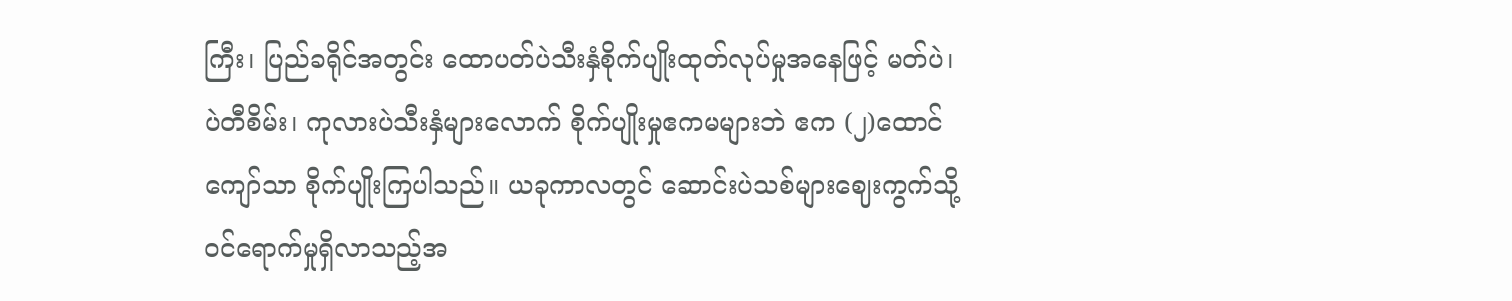ကြီး၊ ပြည်ခရိုင်အတွင်း ထောပတ်ပဲသီးနှံစိုက်ပျိုးထုတ်လုပ်မှုအနေဖြင့် မတ်ပဲ၊ ပဲတီစိမ်း၊ ကုလားပဲသီးနှံများလောက် စိုက်ပျိုးမှုဧကမများဘဲ ဧက (၂)ထောင်ကျော်သာ စိုက်ပျိုးကြပါသည်။ ယခုကာလတွင် ဆောင်းပဲသစ်များဈေးကွက်သို့ ဝင်ရောက်မှုရှိလာသည့်အ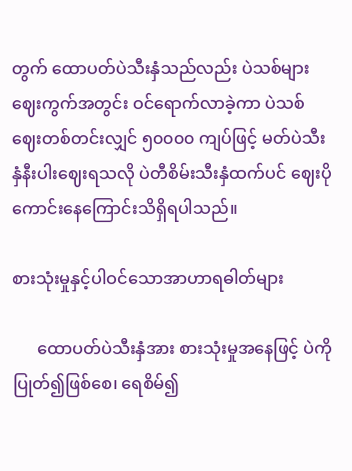တွက် ထောပတ်ပဲသီးနှံသည်လည်း ပဲသစ်များဈေးကွက်အတွင်း ဝင်ရောက်လာခဲ့ကာ ပဲသစ်ဈေးတစ်တင်းလျှင် ၅၀၀၀၀ ကျပ်ဖြင့် မတ်ပဲသီးနှံနီးပါးဈေးရသလို ပဲတီစိမ်းသီးနှံထက်ပင် ဈေးပိုကောင်းနေကြောင်းသိရှိရပါသည်။

စားသုံးမှုနှင့်ပါဝင်သောအာဟာရဓါတ်များ

      ထောပတ်ပဲသီးနှံအား စားသုံးမှုအနေဖြင့် ပဲကိုပြုတ်၍ဖြစ်စေ၊ ရေစိမ်၍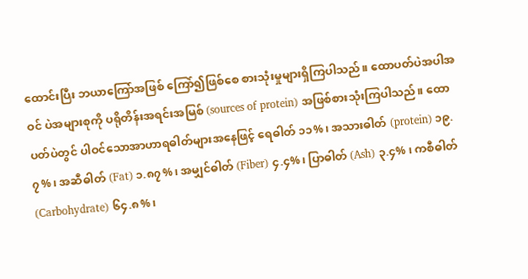ထောင်းပြီး ဘယာကြော်အဖြစ် ကြော်၍ဖြစ်စေ စားသုံးမှုများရှိကြပါသည်။ ထောပတ်ပဲအပါအဝင် ပဲအများစုကို ပရိုတိန်းအရင်းအမြစ် (sources of protein) အဖြစ်စားသုံးကြပါသည်။ ထောပတ်ပဲတွင် ပါဝင်သောအာဟာရဓါတ်များအနေဖြင့် ရေဓါတ် ၁၁%၊ အသားဓါတ် (protein) ၁၉.၇%၊ အဆီဓါတ် (Fat) ၁.၈၇%၊ အမျှင်ဓါတ် (Fiber) ၄.၄%၊ ပြာဓါတ် (Ash) ၃.၄% ၊ ကစီဓါတ် (Carbohydrate) ၆၄.၈%၊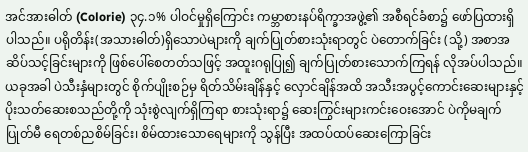အင်အားဓါတ် (Colorie) ၃၄.၁% ပါဝင်မှုရှိကြောင်း ကမ္ဘာစားနပ်ရိက္ခာအဖွဲ့၏ အစီရင်ခံစာ၌ ဖော်ပြထားရှိပါသည်။ ပရိုတိန်း(အသားဓါတ်)ရှိသောပဲများကို ချက်ပြုတ်စားသုံးရာတွင် ပဲတောက်ခြင်း (သို့) အစာအဆိပ်သင့်ခြင်းများကို ဖြစ်ပေါ်စေတတ်သဖြင့် အထူးဂရုပြု၍ ချက်ပြုတ်စားသောက်ကြရန် လိုအပ်ပါသည်။ ယခုအခါ ပဲသီးနှံများတွင် စိုက်ပျိုးစဉ်မှ ရိတ်သိမ်းချိန်နှင့် လှောင်ချိန်အထိ အသီးအပွင့်ကောင်းဆေးများနှင့် ပိုးသတ်ဆေးစသည်တို့ကို သုံးစွဲလျက်ရှိကြရာ စားသုံးရာ၌ ဆေးကြွင်းများကင်းဝေးအောင် ပဲကိုမချက်ပြုတ်မီ ရေတစ်ညစိမ်ခြင်း၊ စိမ်ထားသောရေများကို သွန်ပြီး အထပ်ထပ်ဆေးကြောခြင်း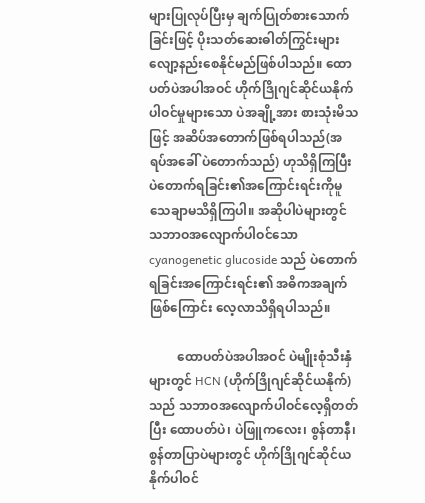များပြုလုပ်ပြီးမှ ချက်ပြုတ်စားသောက်ခြင်းဖြင့် ပိုးသတ်ဆေးဓါတ်ကြွင်းများ လျော့နည်းစေနိုင်မည်ဖြစ်ပါသည်။ ထောပတ်ပဲအပါအဝင် ဟိုက်ဒြိုဂျင်ဆိုင်ယနိုက်ပါဝင်မှုများသော ပဲအချို့အား စားသုံးမိသဖြင့် အဆိပ်အတောက်ဖြစ်ရပါသည်(အရပ်အခေါ် ပဲတောက်သည်) ဟုသိရှိကြပြီး ပဲတောက်ရခြင်း၏အကြောင်းရင်းကိုမူ သေချာမသိရှိကြပါ။ အဆိုပါပဲများတွင် သဘာဝအလျောက်ပါဝင်သော cyanogenetic glucoside သည် ပဲတောက်ရခြင်းအကြောင်းရင်း၏ အဓိကအချက်ဖြစ်ကြောင်း လေ့လာသိရှိရပါသည်။

         ထောပတ်ပဲအပါအဝင် ပဲမျိုးစုံသီးနှံများတွင် HCN (ဟိုက်ဒြိုဂျင်ဆိုင်ယနိုက်)သည် သဘာဝအလျောက်ပါဝင်လေ့ရှိတတ်ပြီး ထောပတ်ပဲ၊ ပဲဖြူကလေး၊ စွန်တာနီ၊ စွန်တာပြာပဲများတွင် ဟိုက်ဒြိုဂျင်ဆိုင်ယနိုက်ပါဝင်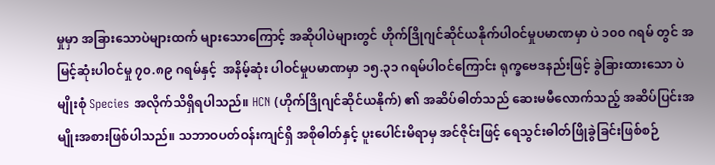မှုမှာ အခြားသောပဲများထက် များသောကြောင့် အဆိုပါပဲများတွင် ဟိုက်ဒြိုဂျင်ဆိုင်ယနိုက်ပါဝင်မှုပမာဏမှာ ပဲ ၁၀၀ ဂရမ် တွင် အမြင့်ဆုံးပါဝင်မှု ၇၀.၈၉ ဂရမ်နှင့်  အနိမ့်ဆုံး ပါဝင်မှုပမာဏမှာ ၁၅.၃၁ ဂရမ်ပါဝင်ကြောင်း ရုက္ခဗေဒနည်းဖြင့် ခွဲခြားထားသော ပဲမျိုးစုံ Species အလိုက်သိရှိရပါသည်။ HCN (ဟိုက်ဒြိုဂျင်ဆိုင်ယနိုက်) ၏ အဆိပ်ဓါတ်သည် ဆေးမမီလောက်သည့် အဆိပ်ပြင်းအမျိုးအစားဖြစ်ပါသည်။ သဘာဝပတ်ဝန်းကျင်ရှိ အစိုဓါတ်နှင့် ပူးပေါင်းမိရာမှ အင်ဇိုင်းဖြင့် ရေသွင်းဓါတ်ဖြိုခွဲခြင်းဖြစ်စဉ်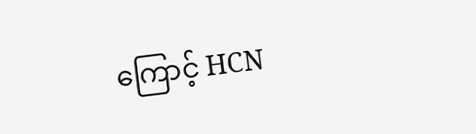ကြောင့် HCN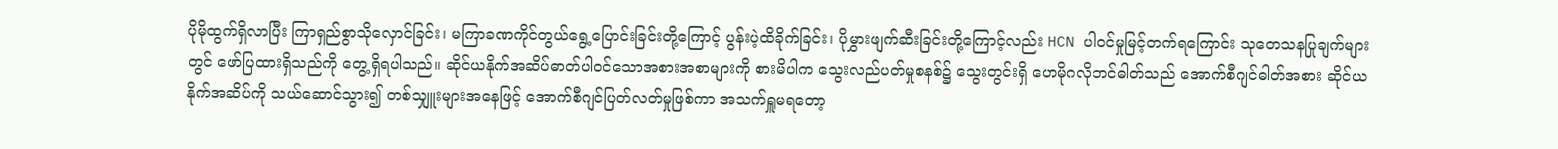ပိုမိုထွက်ရှိလာပြီး ကြာရှည်စွာသိုလှောင်ခြင်း၊ မကြာခဏကိုင်တွယ်ရွေ့ပြောင်းခြင်းတို့ကြောင့် ပွန်းပဲ့ထိခိုက်ခြင်း၊ ပိုမွှားဖျက်ဆီးခြင်းတို့ကြောင့်လည်း HCN ပါဝင်မှုမြင့်တက်ရကြောင်း သုတေသနပြုချက်များတွင် ဖော်ပြထားရှိသည်ကို တွေ့ရှိရပါသည်။ ဆိုင်ယနိုက်အဆိပ်ဓာတ်ပါဝင်သောအစားအစာများကို စားမိပါက သွေးလည်ပတ်မှုစနစ်၌ သွေးတွင်းရှိ ဟေမိုဂလိုဘင်ဓါတ်သည် အောက်စီဂျင်ဓါတ်အစား ဆိုင်ယနိုက်အဆိပ်ကို သယ်ဆောင်သွား၍ တစ်သျှူးများအနေဖြင့် အောက်စီဂျင်ပြတ်လတ်မှုဖြစ်ကာ အသက်ရှူမရတော့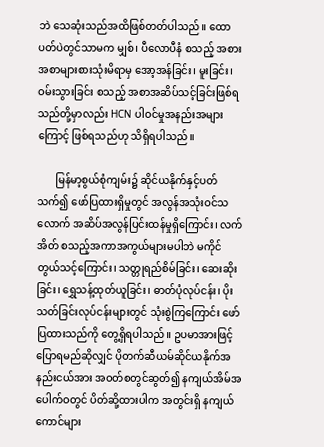ဘဲ သေဆုံးသည်အထိဖြစ်တတ်ပါသည်။ ထောပတ်ပဲတွင်သာမက မျှစ်၊ ပီလောပီနံ စသည့် အစားအစာများစားသုံးမိရာမှ အော့အန်ခြင်း၊ မူးခြင်း၊ ဝမ်းသွားခြင်း စသည့် အစာအဆိပ်သင့်ခြင်းဖြစ်ရသည်တို့မှာလည်း HCN ပါဝင်မှုအနည်းအများကြောင့် ဖြစ်ရသည်ဟု သိရှိရပါသည်။

       မြန်မာ့စွယ်စုံကျမ်း၌ ဆိုင်ယနိုက်နှင့်ပတ်သက်၍ ဖော်ပြထားရှိမှုတွင် အလွန်အသုံးဝင်သလောက် အဆိပ်အလွန်ပြင်းထန်မှုရှိကြောင်း၊ လက်အိတ် စသည့်အကာအကွယ်များမပါဘဲ မကိုင်တွယ်သင့်ကြောင်း၊ သတ္တုရည်စိမ်ခြင်း၊ ဆေးဆိုးခြင်း၊ ရွှေသန့်ထုတ်ယူခြင်း၊ ဓာတ်ပုံလုပ်ငန်း၊ ပိုးသတ်ခြင်းလုပ်ငန်းများတွင် သုံးစွဲကြကြောင်း ဖော်ပြထားသည်ကို တွေ့ရှိရပါသည်။ ဥပမာအားဖြင့် ပြောရမည်ဆိုလျှင် ပိုတက်ဆီယမ်ဆိုင်ယနိုက်အနည်းငယ်အား အဝတ်စတွင်ဆွတ်၍ နကျယ်အိမ်အပေါက်ဝတွင် ပိတ်ဆို့ထားပါက အတွင်းရှိ နကျယ်ကောင်များ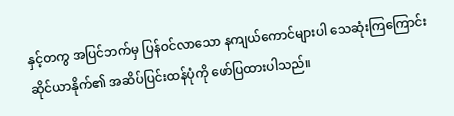နှင့်တကွ အပြင်ဘက်မှ ပြန်ဝင်လာသော နကျယ်ကောင်များပါ သေဆုံးကြကြောင်း ဆိုင်ယာနိုက်၏ အဆိပ်ပြင်းထန်ပုံကို ဖော်ပြထားပါသည်။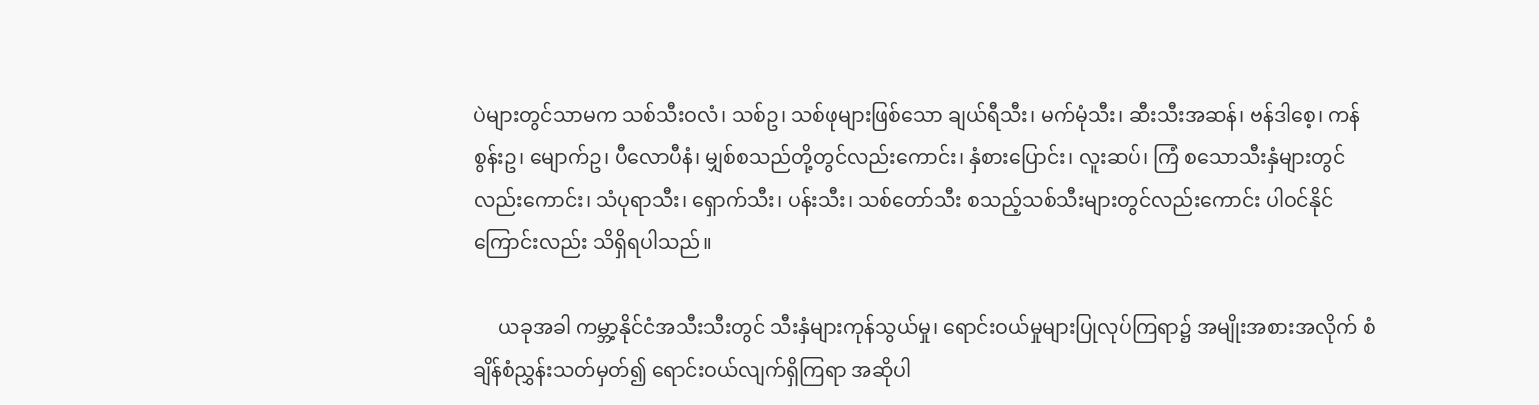ပဲများတွင်သာမက သစ်သီးဝလံ၊ သစ်ဥ၊ သစ်ဖုများဖြစ်သော ချယ်ရီသီး၊ မက်မုံသီး၊ ဆီးသီးအဆန်၊ ဗန်ဒါစေ့၊ ကန်စွန်းဥ၊ မျောက်ဥ၊ ပီလောပီနံ၊ မျှစ်စသည်တို့တွင်လည်းကောင်း၊ နှံစားပြောင်း၊ လူးဆပ်၊ ကြံ စသောသီးနှံများတွင်လည်းကောင်း၊ သံပုရာသီး၊ ရှောက်သီး၊ ပန်းသီး၊ သစ်တော်သီး စသည့်သစ်သီးများတွင်လည်းကောင်း ပါဝင်နိုင်ကြောင်းလည်း သိရှိရပါသည်။

     ယခုအခါ ကမ္ဘာ့နိုင်ငံအသီးသီးတွင် သီးနှံများကုန်သွယ်မှု၊ ရောင်းဝယ်မှုများပြုလုပ်ကြရာ၌ အမျိုးအစားအလိုက် စံချိန်စံညွှန်းသတ်မှတ်၍ ရောင်းဝယ်လျက်ရှိကြရာ အဆိုပါ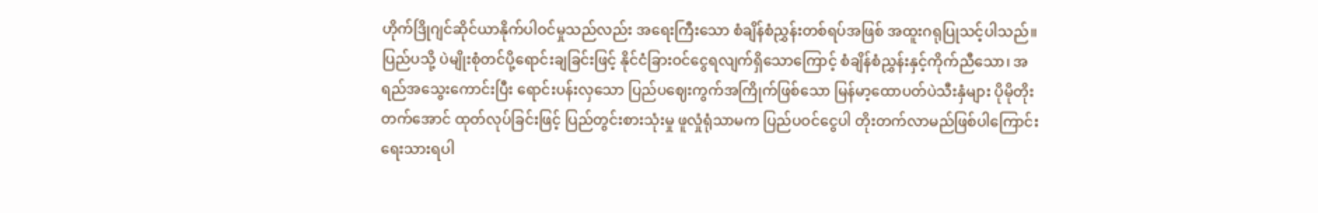ဟိုက်ဒြိုဂျင်ဆိုင်ယာနိုက်ပါဝင်မှုသည်လည်း အရေးကြီးသော စံချိန်စံညွှန်းတစ်ရပ်အဖြစ် အထူးဂရုပြုသင့်ပါသည်။  ပြည်ပသို့ ပဲမျိုးစုံတင်ပို့ရောင်းချခြင်းဖြင့် နိုင်ငံခြားဝင်ငွေရလျက်ရှိသောကြောင့် စံချိန်စံညွှန်းနှင့်ကိုက်ညီသော၊ အရည်အသွေးကောင်းပြီး ရောင်းပန်းလှသော ပြည်ပဈေးကွက်အကြိုက်ဖြစ်သော မြန်မာ့ထောပတ်ပဲသီးနှံများ ပိုမိုတိုးတက်အောင် ထုတ်လုပ်ခြင်းဖြင့် ပြည်တွင်းစားသုံးမှု ဖူလှုံရုံသာမက ပြည်ပဝင်ငွေပါ တိုးတက်လာမည်ဖြစ်ပါကြောင်း ရေးသားရပါ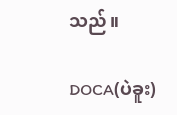သည်။

DOCA(ပဲခူး)